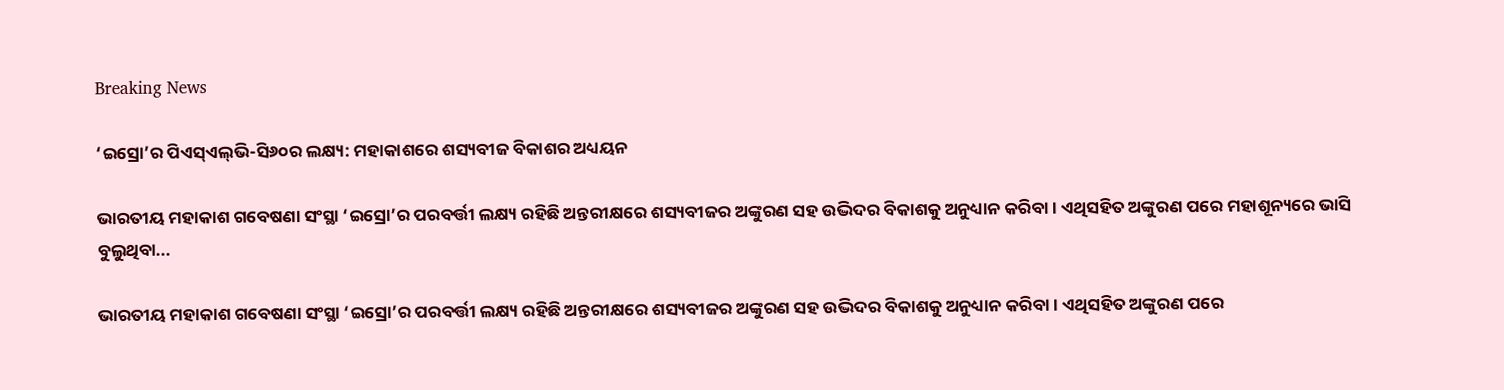Breaking News

‘ଇସ୍ରୋ’ର ପିଏସ୍ଏଲ୍‌ଭି-ସି୬୦ର ଲକ୍ଷ୍ୟ: ମହାକାଶରେ ଶସ୍ୟବୀଜ ବିକାଶର ଅଧ୍ୟୟନ

ଭାରତୀୟ ମହାକାଶ ଗବେଷଣା ସଂସ୍ଥା ‘ଇସ୍ରୋ’ର ପରବର୍ତ୍ତୀ ଲକ୍ଷ୍ୟ ରହିଛି ଅନ୍ତରୀକ୍ଷରେ ଶସ୍ୟବୀଜର ଅଙ୍କୁରଣ ସହ ଉଦ୍ଭିଦର ବିକାଶକୁ ଅନୁଧ୍ୟାନ କରିବା। ଏଥିସହିତ ଅଙ୍କୁରଣ ପରେ ମହାଶୂନ୍ୟରେ ଭାସି ବୁଲୁଥିବା...

ଭାରତୀୟ ମହାକାଶ ଗବେଷଣା ସଂସ୍ଥା ‘ଇସ୍ରୋ’ର ପରବର୍ତ୍ତୀ ଲକ୍ଷ୍ୟ ରହିଛି ଅନ୍ତରୀକ୍ଷରେ ଶସ୍ୟବୀଜର ଅଙ୍କୁରଣ ସହ ଉଦ୍ଭିଦର ବିକାଶକୁ ଅନୁଧ୍ୟାନ କରିବା। ଏଥିସହିତ ଅଙ୍କୁରଣ ପରେ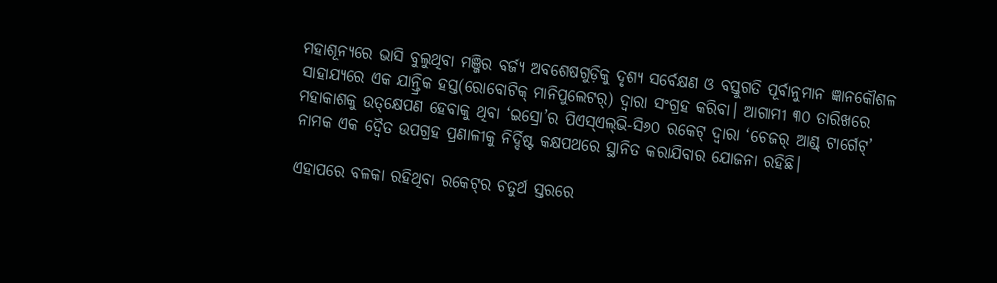ମହାଶୂନ୍ୟରେ ଭାସି ବୁଲୁଥିବା ମଞ୍ଜିର ବର୍ଜ୍ୟ ଅବଶେଷଗୁଡ଼ିକୁ ଦୃଶ୍ୟ ସର୍ବେକ୍ଷଣ ଓ ବସ୍ତୁଗତି ପୂର୍ବାନୁମାନ ଜ୍ଞାନକୌଶଳ ସାହାଯ୍ୟରେ ଏକ ଯାନ୍ତ୍ରିକ ହସ୍ତ(ରୋବୋଟିକ୍ ମାନିପୁଲେଟର୍‌) ଦ୍ବାରା ସଂଗ୍ରହ କରିବା। ଆଗାମୀ ୩୦ ତାରିଖରେ ମହାକାଶକୁ ଉତ୍‌କ୍ଷେପଣ ହେବାକୁ ଥିବା ‘ଇସ୍ରୋ’ର ପିଏସ୍ଏଲ୍‌ଭି-ସି୬୦ ରକେଟ୍ ଦ୍ବାରା ‘ଚେଜର୍‌ ଆଣ୍ଡ୍ ଟାର୍ଗେଟ୍’ ନାମକ ଏକ ଦ୍ବୈତ ଉପଗ୍ରହ ପ୍ରଣାଳୀକୁ ନିର୍ଦ୍ଦିଷ୍ଟ କକ୍ଷପଥରେ ସ୍ଥାନିତ କରାଯିବାର ଯୋଜନା ରହିଛି।

ଏହାପରେ ବଳକା ରହିଥିବା ରକେଟ୍‌ର ଚତୁର୍ଥ ସ୍ତରରେ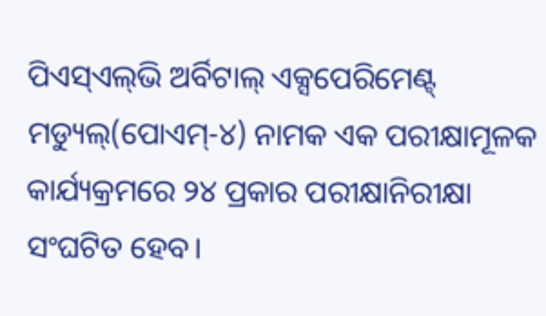ପିଏସ୍ଏଲ୍‌ଭି ଅର୍ବିଟାଲ୍ ଏକ୍ସପେରିମେଣ୍ଟ୍ ମଡ୍ୟୁଲ୍(ପୋଏମ୍-୪) ନାମକ ଏକ ପରୀକ୍ଷାମୂଳକ କାର୍ଯ୍ୟକ୍ରମରେ ୨୪ ପ୍ରକାର ପରୀକ୍ଷାନିରୀକ୍ଷା ସଂଘଟିତ ହେବ।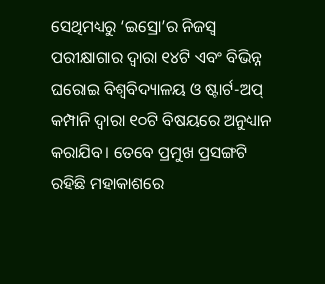ସେଥିମଧ୍ୟରୁ ‘ଇସ୍ରୋ’ର ନିଜସ୍ବ ପରୀକ୍ଷାଗାର ଦ୍ବାରା ୧୪ଟି ଏବଂ ବିଭିନ୍ନ ଘରୋଇ ବିଶ୍ବବିଦ୍ୟାଳୟ ଓ ଷ୍ଟାର୍ଟ-ଅପ୍‌ କମ୍ପାନି ଦ୍ବାରା ୧୦ଟି ବିଷୟରେ ଅନୁଧ୍ୟାନ କରାଯିବ। ତେବେ ପ୍ରମୁଖ ପ୍ରସଙ୍ଗଟି ରହିଛି ମହାକାଶରେ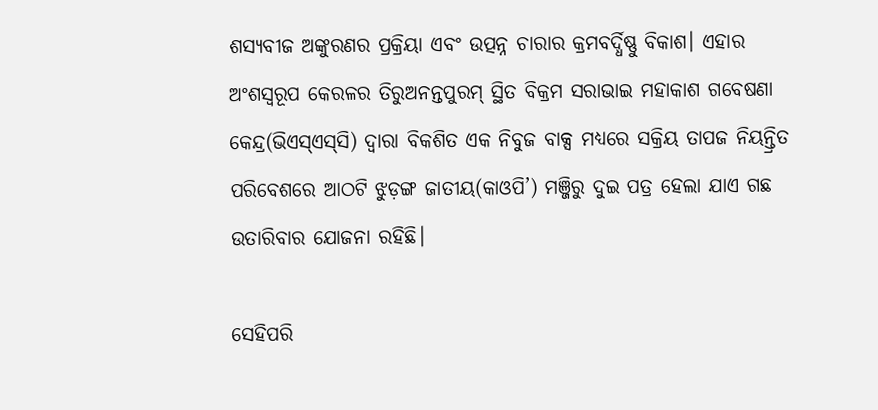ଶସ୍ୟବୀଜ ଅଙ୍କୁରଣର ପ୍ରକ୍ରିୟା ଏବଂ ଉତ୍ପନ୍ନ ଚାରାର କ୍ରମବର୍ଦ୍ଧିଷ୍ଣୁ ବିକାଶ। ଏହାର ଅଂଶସ୍ବରୂପ କେରଳର ତିରୁଅନନ୍ତପୁରମ୍ ସ୍ଥିତ ବିକ୍ରମ ସରାଭାଇ ମହାକାଶ ଗବେଷଣା କେନ୍ଦ୍ର(ଭିଏସ୍ଏସ୍‌ସି) ଦ୍ବାରା ବିକଶିତ ଏକ ନିବୁଜ ବାକ୍ସ ମଧ୍ୟରେ ସକ୍ରିୟ ତାପଜ ନିୟନ୍ତ୍ରିତ ପରିବେଶରେ ଆଠଟି ଝୁଡ଼ଙ୍ଗ ଜାତୀୟ(କାଓପି’) ମଞ୍ଜିରୁ ଦୁଇ ପତ୍ର ହେଲା ଯାଏ ଗଛ ଉତାରିବାର ଯୋଜନା ରହିଛି।

ସେହିପରି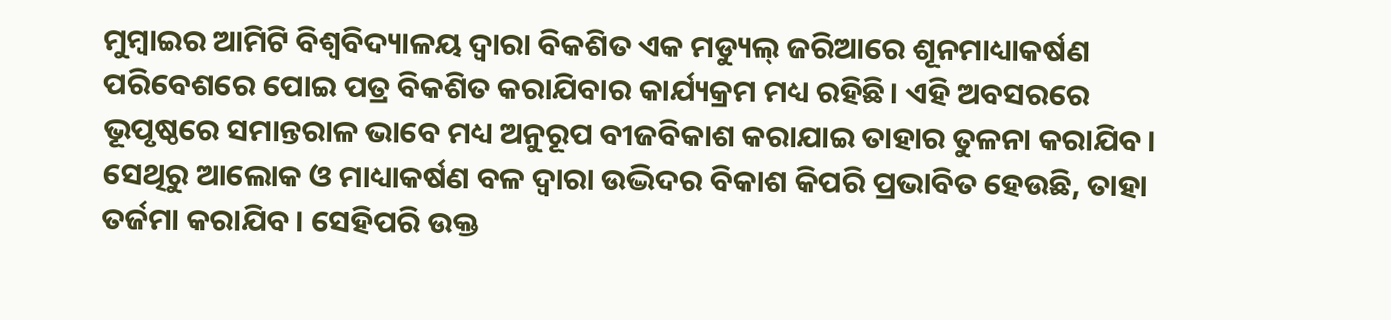ମୁମ୍ବାଇର ଆମିଟି ବିଶ୍ବବିଦ୍ୟାଳୟ ଦ୍ବାରା ବିକଶିତ ଏକ ମଡ୍ୟୁଲ୍ ଜରିଆରେ ଶୂନମାଧ୍ୟାକର୍ଷଣ ପରିବେଶରେ ପୋଇ ପତ୍ର ବିକଶିତ କରାଯିବାର କାର୍ଯ୍ୟକ୍ରମ ମଧ୍ୟ ରହିଛି। ଏହି ଅବସରରେ ଭୂପୃଷ୍ଠରେ ସମାନ୍ତରାଳ ଭାବେ ମଧ୍ୟ ଅନୁରୂପ ବୀଜବିକାଶ କରାଯାଇ ତାହାର ତୁଳନା କରାଯିବ। ସେଥିରୁ ଆଲୋକ ଓ ମାଧ୍ୟାକର୍ଷଣ ବଳ ଦ୍ବାରା ଉଦ୍ଭିଦର ବିକାଶ କିପରି ପ୍ରଭାବିତ ହେଉଛି, ତାହା ତର୍ଜମା କରାଯିବ। ସେହିପରି ଉକ୍ତ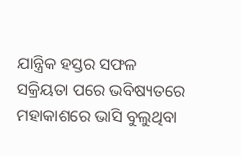ଯାନ୍ତ୍ରିକ ହସ୍ତର ସଫଳ ସକ୍ରିୟତା ପରେ ଭବିଷ୍ୟତରେ ମହାକାଶରେ ଭାସି ବୁଲୁଥିବା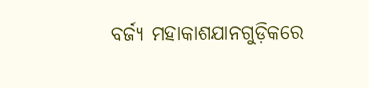ବର୍ଜ୍ୟ ମହାକାଶଯାନଗୁଡ଼ିକରେ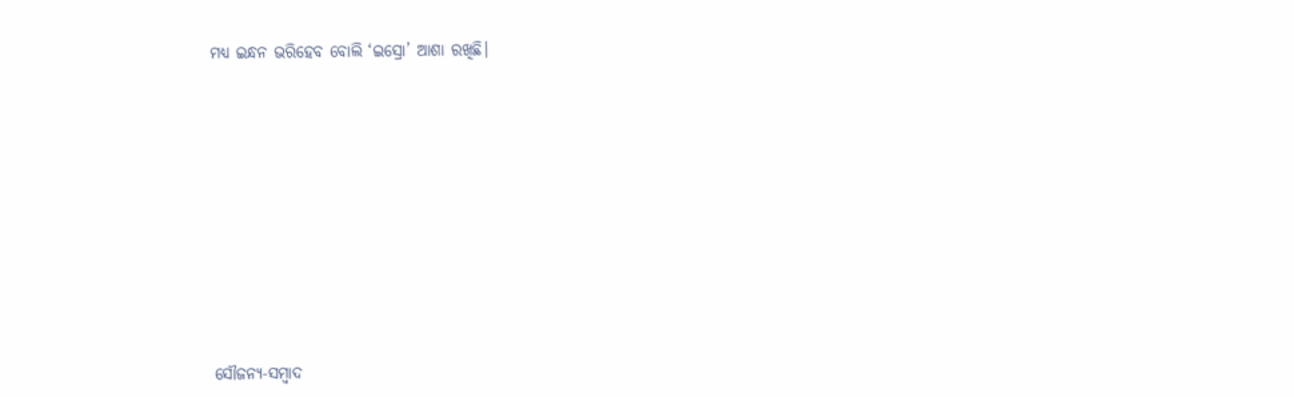ମଧ୍ୟ ଇନ୍ଧନ ଭରିହେବ ବୋଲି ‘ଇସ୍ରୋ’ ଆଶା ରଖିଛି।











ସୌଜନ୍ୟ-ସମ୍ୱାଦ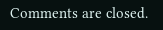Comments are closed.